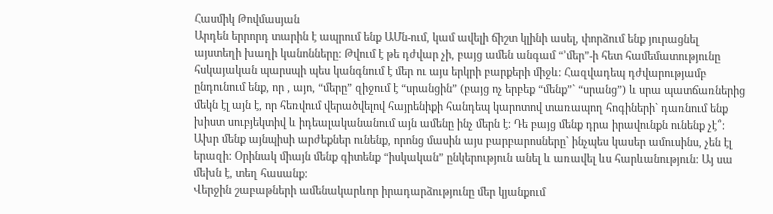Հասմիկ Թովմասյան
Արդեն երրորդ տարին է ապրում ենք ԱՄն-ում, կամ ավելի ճիշտ կլինի ասել, փորձում ենք յուրացնել այստեղի խաղի կանոնները: Թվում է թե դժվար չի, բայց ամեն անգամ “’մեր”-ի հետ համեմատությունը հսկայական պարսպի պես կանգնում է մեր ու այս երկրի բարքերի միջև: Հազվադեպ դժվարությամբ ընդունում ենք, որ , այո, “մերը” զիջում է “սրանցին” (բայց ոչ երբեք “մենք”` “սրանց”) և սրա պատճառներից մեկն էլ այն է, որ հեռվում վերածվելով հայրենիքի հանդեպ կարոտով տառապող հոգիների` դառնում ենք խիստ սուբյեկտիվ և իդեալականանում այն ամենը ինչ մերն է: Դե բայց մենք դրա իրավունքն ունենք չէ՞: Ախր մենք այնպիսի արժեքներ ունենք, որոնց մասին այս բարբարոսները` ինչպես կասեր ամուսինս, չեն էլ երազի: Օրինակ միայն մենք գիտենք “իսկական” ընկերություն անել և առավել ևս հարևանություն: Այ սա մեխն է, տեղ հասանք:
Վերջին շաբաթների ամենակարևոր իրադարձությունը մեր կյանքում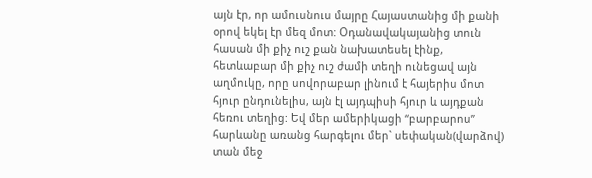այն էր, որ ամուսնուս մայրը Հայաստանից մի քանի օրով եկել էր մեզ մոտ: Օդանավակայանից տուն հասան մի քիչ ուշ քան նախատեսել էինք, հետևաբար մի քիչ ուշ ժամի տեղի ունեցավ այն աղմուկը, որը սովորաբար լինում է հայերիս մոտ հյուր ընդունելիս, այն էլ այդպիսի հյուր և այդքան հեռու տեղից: Եվ մեր ամերիկացի “բարբարոս” հարևանը առանց հարգելու մեր` սեփական(վարձով) տան մեջ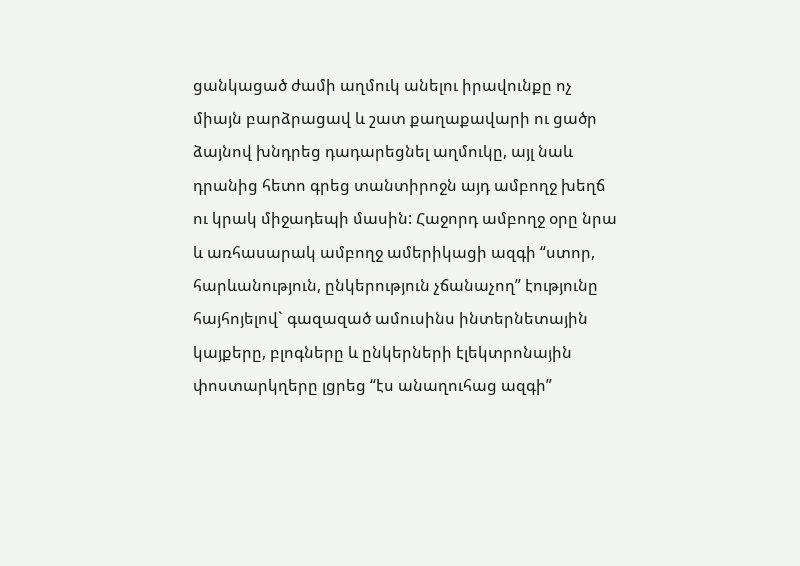ցանկացած ժամի աղմուկ անելու իրավունքը ոչ միայն բարձրացավ և շատ քաղաքավարի ու ցածր ձայնով խնդրեց դադարեցնել աղմուկը, այլ նաև դրանից հետո գրեց տանտիրոջն այդ ամբողջ խեղճ ու կրակ միջադեպի մասին: Հաջորդ ամբողջ օրը նրա և առհասարակ ամբողջ ամերիկացի ազգի “ստոր, հարևանություն, ընկերություն չճանաչող” էությունը հայհոյելով` գազազած ամուսինս ինտերնետային կայքերը, բլոգները և ընկերների էլեկտրոնային փոստարկղերը լցրեց “էս անաղուհաց ազգի”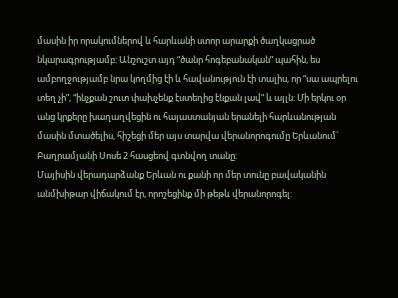մասին իր որակումներով և հարևանի ստոր արարքի ծաղկացրած նկարագրությամբ: Անշուշտ այդ “ծանր հոգեբանական” պահին, ես ամբողջությամբ նրա կողմից էի և հավանություն էի տալիս, որ “սա ապրելու տեղ չի”, “ինչքան շուտ փախչենք էստեղից էնքան լավ” և այլն: Մի երկու օր անց կրքերը խաղաղվեցին ու հայաստանյան երանելի հարևանության մասին մտածելիս, հիշեցի մեր այս տարվա վերանորոգումը Երևանում` Բաղրամյանի Սոսե 2 հասցեով գտնվող տանը:
Մայիսին վերադարձանք Երևան ու քանի որ մեր տունը բավականին անմխիթար վիճակում էր, որոշեցինք մի թեթև վերանորոգել: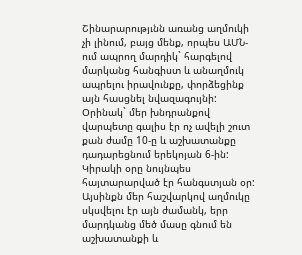Շինարարությւնն առանց աղմուկի չի լինում, բայց մենք, որպես ԱՄՆ-ում ապրող մարդիկ` հարգելով մարկանց հանգիստ և անաղմուկ ապրելու իրավունքը, փորձեցինք այն հասցնել նվազագույնի: Օրինակ` մեր խնդրանքով վարպետը գալիս էր ոչ ավելի շուտ քան ժամը 10-ը և աշխատանքը դադարեցնում երեկոյան 6-ին: Կիրակի օրը նույնպես հայտարարված էր հանգստյան օր: Այսինքն մեր հաշվարկով աղմուկը սկսվելու էր այն ժամանկ, երր մարդկանց մեծ մասը գնում են աշխատանքի և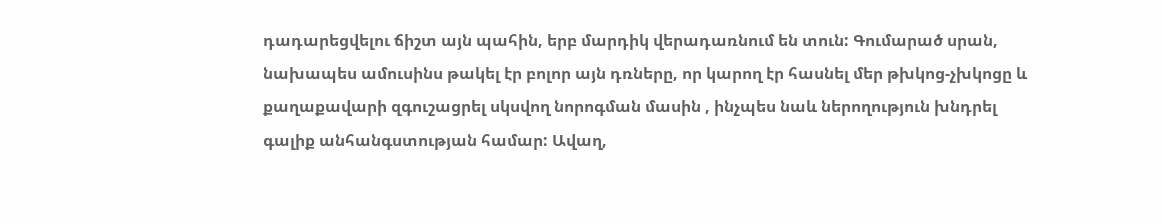դադարեցվելու ճիշտ այն պահին, երբ մարդիկ վերադառնում են տուն: Գումարած սրան, նախապես ամուսինս թակել էր բոլոր այն դռները, որ կարող էր հասնել մեր թխկոց-չխկոցը և քաղաքավարի զգուշացրել սկսվող նորոգման մասին , ինչպես նաև ներողություն խնդրել գալիք անհանգստության համար: Ավաղ,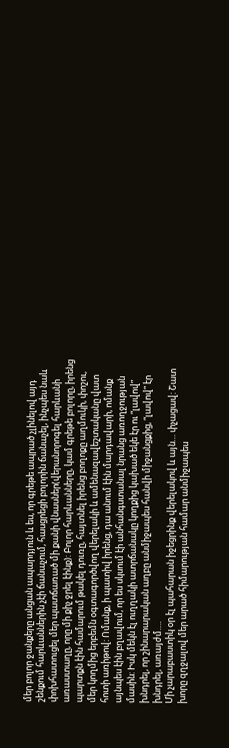մեր բոլոր ջանքերը անցան ապարդյուն և ես, որ գրեթե ապրած չլինելով այդ շենքում հարևաններին չէի ճանաչում, հասցրեցի բոլորին ճանաչել, ինչպես նաև փոխհատուցել մեր պատճառած մի քանի վնասներ(վերանորոգել հարևանի առաստաղը, որը մի քիչ ջրել էինք): Բոլոր հարևանները, կամ գրեթե բոլորը, իրենց պարտքն էին համարում թակել դուռը, հայտնել իրենց բողոքը աղմուկի, փոշու, մեր կողմից երբեմն օգտագործվող վերելակի և ամենազավեշտականը վատ հոտի առիթով: Ոմանք, ի պատիվ իրենց, դա անում էին մարդավարի, ոմանք այնպես էին բղավում, որ ես սկսում էի անհանգստանալ նրանց առողջության մասին: Իսկ մեկն էլ ուղղակի ատրճանակը կողքից կախած եկե էր ու “լավով” խնդրել, որ շինարարական աղբը անմիջապես հանվի միջանցքից, “լավով” էր խնդրել, առայժմ….
Մի չարաբաստիկ օր էլ պահարան իջեցրինք վերելակով և այն… փչացավ: Շատ խորը զղջալով մեր արած հիմարության համար անմիջապես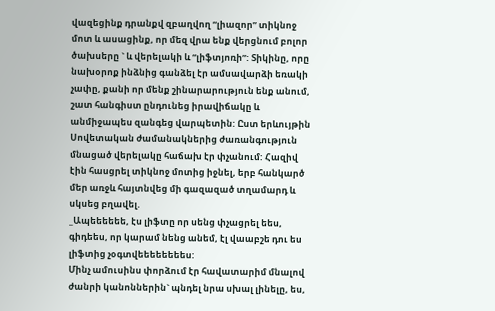վազեցինք դրանքվ զբաղվող “լիազոր” տիկնոջ մոտ և ասացինք, որ մեզ վրա ենք վերցնում բոլոր ծախսերը ` և վերելակի և “լիֆտյոռի”: Տիկինը, որը նախօրոք ինձնից գանձել էր ամսավարձի եռակի չափը, քանի որ մենք շինարարություն ենք անում, շատ հանգիստ ընդունեց իրավիճակը և անմիջապես զանգեց վարպետին: Ըստ երևույթին Սովետական ժամանակներից ժառանգություն մնացած վերելակը հաճախ էր փչանում: Հազիվ էին հասցրել տիկնոջ մոտից իջնել, երբ հանկարծ մեր առջև հայտնվեց մի գազազած տղամարդ և սկսեց բղավել.
_Ապեեեեեե, էս լիֆտը որ սենց փչացրել եես, գիդեես, որ կարամ նենց անեմ, էլ վաաբշե դու ես լիֆտից չօգտվեեեեեեեես:
Մինչ ամուսինս փորձում էր հավատարիմ մնալով ժանրի կանոններին` պնդել նրա սխալ լինելը, ես,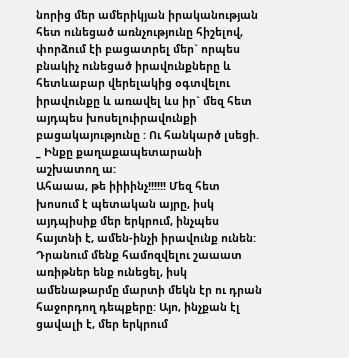նորից մեր ամերիկյան իրականության հետ ունեցած առնչությունը հիշելով, փորձում էի բացատրել մեր` որպես բնակիչ ունեցած իրավունքները և հետևաբար վերելակից օգտվելու իրավունքը և առավել ևս իր` մեզ հետ այդպես խոսելուիրավունքի բացակայությունը : Ու հանկարծ լսեցի.
_ Ինքը քաղաքապետարանի աշխատող ա:
Ահաաա, թե իիիինչ!!!!!! Մեզ հետ խոսում է պետական այրը, իսկ այդպիսիք մեր երկրում, ինչպես հայտնի է, ամեն-ինչի իրավունք ունեն: Դրանում մենք համոզվելու շաաատ առիթներ ենք ունեցել, իսկ ամենաթարմը մարտի մեկն էր ու դրան հաջորդող դեպքերը: Այո, ինչքան էլ ցավալի է, մեր երկրում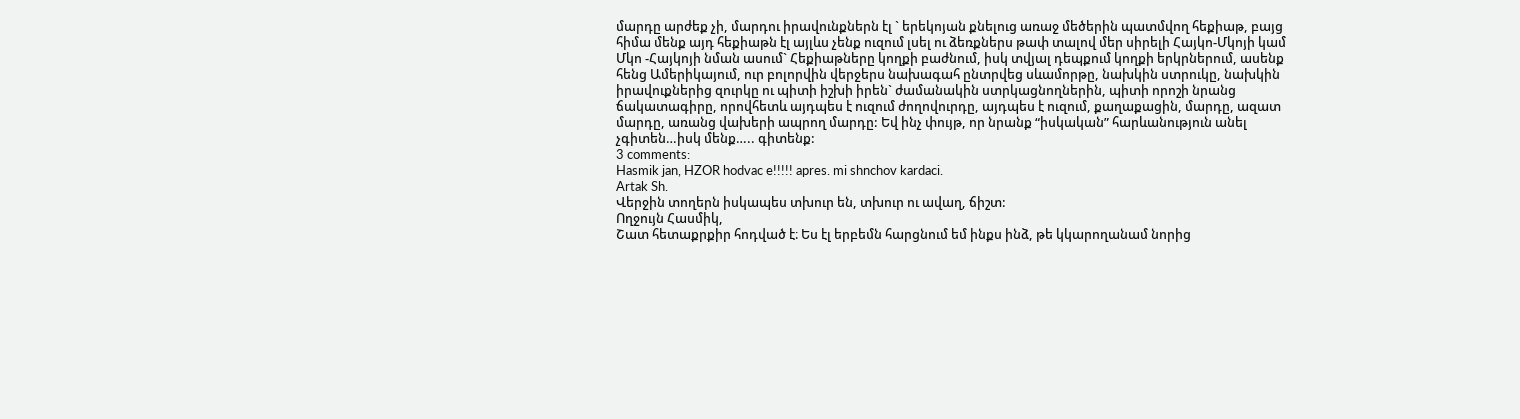մարդը արժեք չի, մարդու իրավունքներն էլ ` երեկոյան քնելուց առաջ մեծերին պատմվող հեքիաթ, բայց հիմա մենք այդ հեքիաթն էլ այլևս չենք ուզում լսել ու ձեռքներս թափ տալով մեր սիրելի Հայկո-Մկոյի կամ Մկո -Հայկոյի նման ասում` Հեքիաթները կողքի բաժնում, իսկ տվյալ դեպքում կողքի երկրներում, ասենք հենց Ամերիկայում, ուր բոլորվին վերջերս նախագահ ընտրվեց սևամորթը, նախկին ստրուկը, նախկին իրավուքներից զուրկը ու պիտի իշխի իրեն` ժամանակին ստրկացնողներին, պիտի որոշի նրանց ճակատագիրը, որովհետև այդպես է ուզում ժողովուրդը, այդպես է ուզում, քաղաքացին, մարդը, ազատ մարդը, առանց վախերի ապրող մարդը: Եվ ինչ փույթ, որ նրանք “իսկական” հարևանություն անել չգիտեն…իսկ մենք….. գիտենք:
3 comments:
Hasmik jan, HZOR hodvac e!!!!! apres. mi shnchov kardaci.
Artak Sh.
Վերջին տողերն իսկապես տխուր են, տխուր ու ավաղ, ճիշտ:
Ողջույն Հասմիկ,
Շատ հետաքրքիր հոդված է։ Ես էլ երբեմն հարցնում եմ ինքս ինձ, թե կկարողանամ նորից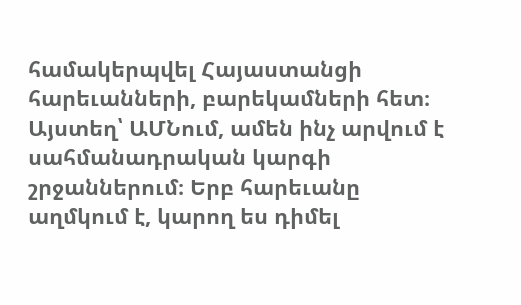համակերպվել Հայաստանցի հարեւանների, բարեկամների հետ։ Այստեղ՝ ԱՄՆում, ամեն ինչ արվում է սահմանադրական կարգի շրջաններում։ Երբ հարեւանը աղմկում է, կարող ես դիմել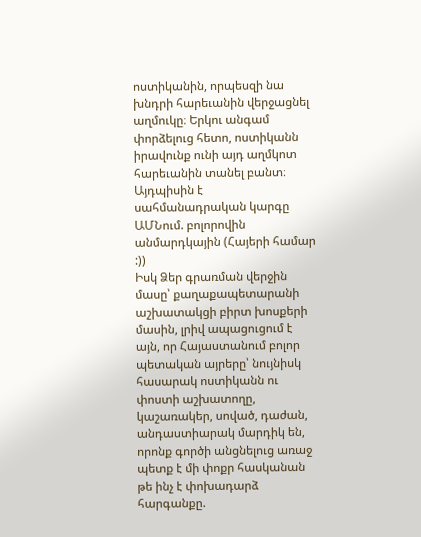ոստիկանին, որպեսզի նա խնդրի հարեւանին վերջացնել աղմուկը։ Երկու անգամ փորձելուց հետո, ոստիկանն իրավունք ունի այդ աղմկոտ հարեւանին տանել բանտ։ Այդպիսին է սահմանադրական կարգը ԱՄՆում. բոլորովին անմարդկային (Հայերի համար :))
Իսկ Ձեր գրառման վերջին մասը՝ քաղաքապետարանի աշխատակցի բիրտ խոսքերի մասին, լրիվ ապացուցում է այն, որ Հայաստանում բոլոր պետական այրերը՝ նույնիսկ հասարակ ոստիկանն ու փոստի աշխատողը, կաշառակեր, սոված, դաժան, անդաստիարակ մարդիկ են, որոնք գործի անցնելուց առաջ պետք է մի փոքր հասկանան թե ինչ է փոխադարձ հարգանքը.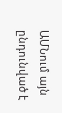ԱՄՆում այն ընդունված է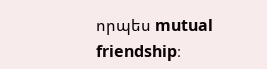որպես mutual friendship։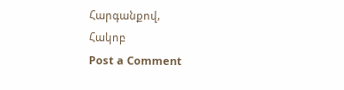Հարգանքով,
Հակոբ
Post a Comment